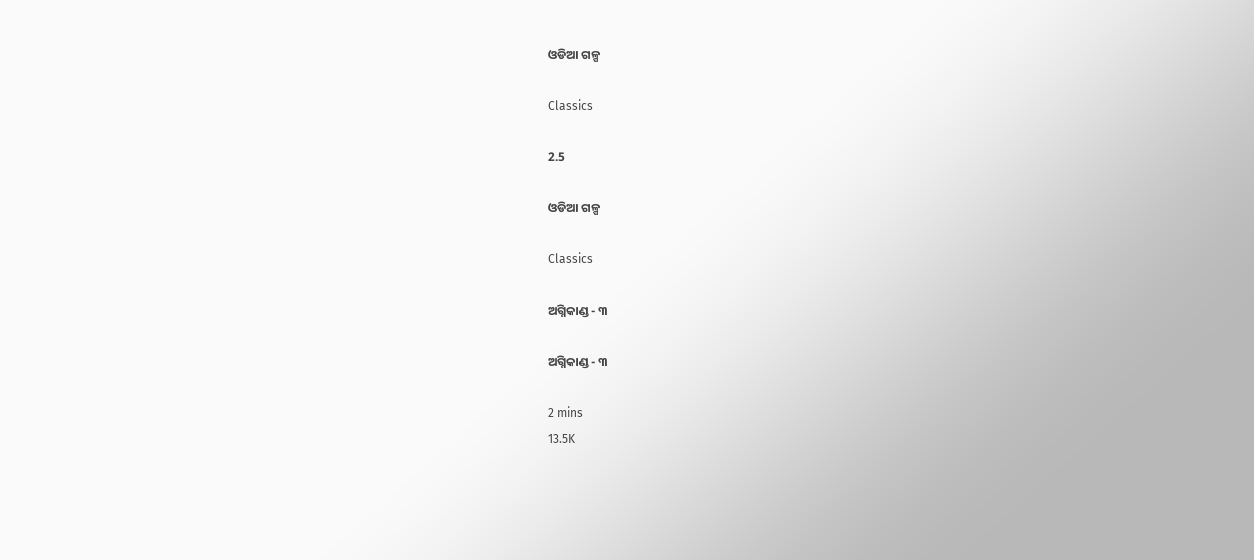ଓଡିଆ ଗଳ୍ପ

Classics

2.5

ଓଡିଆ ଗଳ୍ପ

Classics

ଅଗ୍ନିକାଣ୍ଡ - ୩

ଅଗ୍ନିକାଣ୍ଡ - ୩

2 mins
13.5K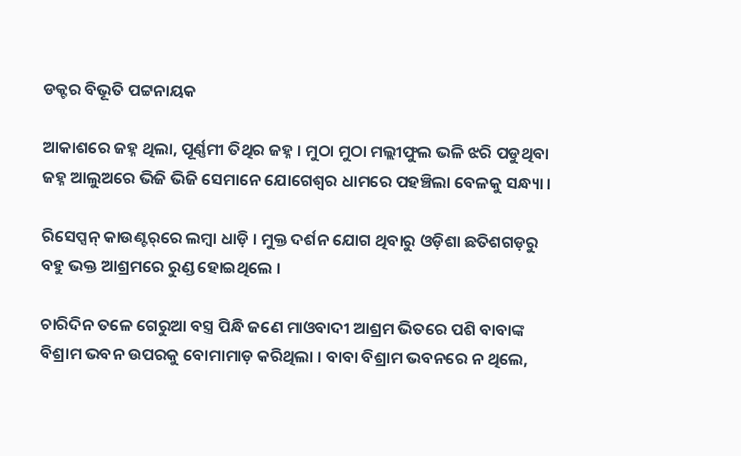ଡକ୍ଟର ବିଭୂତି ପଟ୍ଟନାୟକ

ଆକାଶରେ ଜହ୍ନ ଥିଲା, ପୂର୍ଣ୍ଣମୀ ତିଥିର ଜହ୍ନ । ମୁଠା ମୁଠା ମଲ୍ଲୀଫୁଲ ଭଳି ଝରି ପଡୁଥିବା ଜହ୍ନ ଆଲୁଅରେ ଭିଜି ଭିଜି ସେମାନେ ଯୋଗେଶ୍ୱର ଧାମରେ ପହଞ୍ଚିଲା ବେଳକୁ ସନ୍ଧ୍ୟା ।

ରିସେପ୍ସନ୍ କାଉଣ୍ଟର୍‌ରେ ଲମ୍ୱା ଧାଡ଼ି । ମୁକ୍ତ ଦର୍ଶନ ଯୋଗ ଥିବାରୁ ଓଡ଼ିଶା ଛତିଶଗଡ଼ରୁ ବହୁ ଭକ୍ତ ଆଶ୍ରମରେ ରୁଣ୍ଡ ହୋଇଥିଲେ ।

ଚାରିଦିନ ତଳେ ଗେରୁଆ ବସ୍ତ୍ର ପିନ୍ଧି ଜଣେ ମାଓବାଦୀ ଆଶ୍ରମ ଭିତରେ ପଶି ବାବାଙ୍କ ବିଶ୍ରାମ ଭବନ ଉପରକୁ ବୋମାମାଡ଼ କରିଥିଲା । ବାବା ବିଶ୍ରାମ ଭବନରେ ନ ଥିଲେ,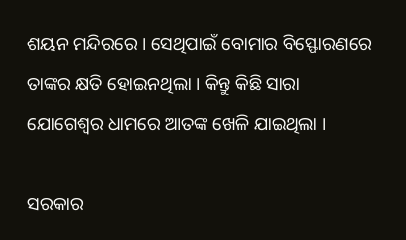ଶୟନ ମନ୍ଦିରରେ । ସେଥିପାଇଁ ବୋମାର ବିସ୍ଫୋରଣରେ ତାଙ୍କର କ୍ଷତି ହୋଇନଥିଲା । କିନ୍ତୁ କିଛି ସାରା ଯୋଗେଶ୍ୱର ଧାମରେ ଆତଙ୍କ ଖେଳି ଯାଇଥିଲା ।

ସରକାର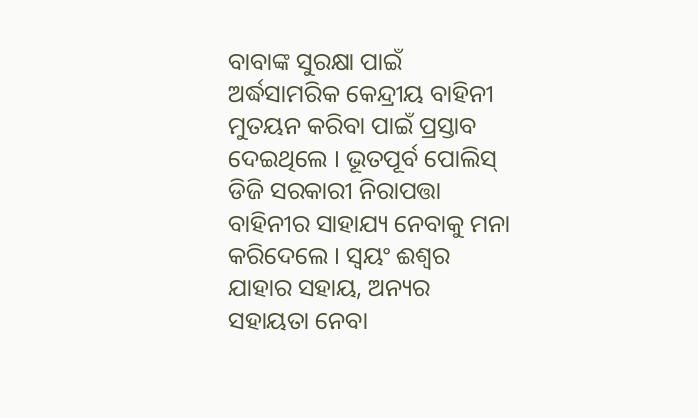ବାବାଙ୍କ ସୁରକ୍ଷା ପାଇଁ ଅର୍ଦ୍ଧସାମରିକ କେନ୍ଦ୍ରୀୟ ବାହିନୀ ମୁତୟନ କରିବା ପାଇଁ ପ୍ରସ୍ତାବ ଦେଇଥିଲେ । ଭୂତପୂର୍ବ ପୋଲିସ୍ ଡିଜି ସରକାରୀ ନିରାପତ୍ତା ବାହିନୀର ସାହାଯ୍ୟ ନେବାକୁ ମନା କରିଦେଲେ । ସ୍ୱୟଂ ଈଶ୍ୱର ଯାହାର ସହାୟ, ଅନ୍ୟର ସହାୟତା ନେବା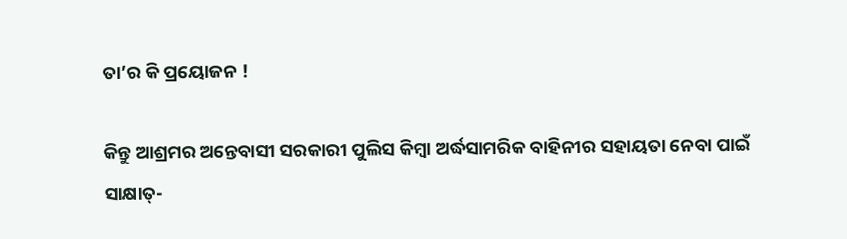ତା’ର କି ପ୍ରୟୋଜନ !

କିନ୍ତୁ ଆଶ୍ରମର ଅନ୍ତେବାସୀ ସରକାରୀ ପୁଲିସ କିମ୍ୱା ଅର୍ଦ୍ଧସାମରିକ ବାହିନୀର ସହାୟତା ନେବା ପାଇଁ ସାକ୍ଷାତ୍-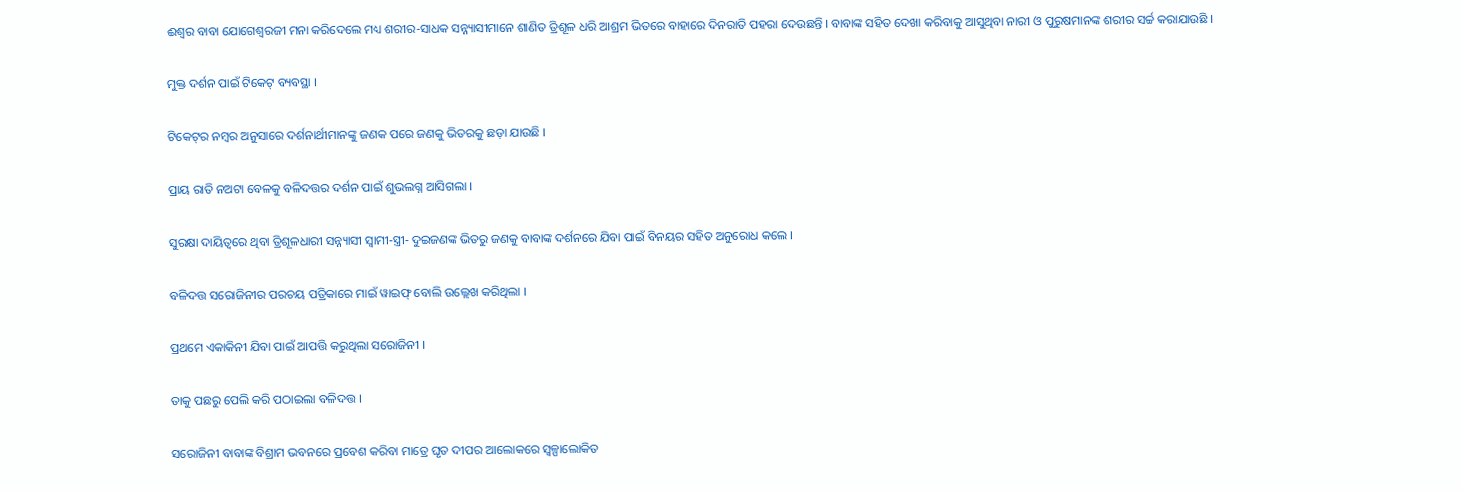ଈଶ୍ୱର ବାବା ଯୋଗେଶ୍ୱରଜୀ ମନା କରିଦେଲେ ମଧ୍ୟ ଶରୀର-ସାଧକ ସନ୍ନ୍ୟାସୀମାନେ ଶାଣିତ ତ୍ରିଶୂଳ ଧରି ଆଶ୍ରମ ଭିତରେ ବାହାରେ ଦିନରାତି ପହରା ଦେଉଛନ୍ତି । ବାବାଙ୍କ ସହିତ ଦେଖା କରିବାକୁ ଆସୁଥିବା ନାରୀ ଓ ପୁରୁଷମାନଙ୍କ ଶରୀର ସର୍ଚ୍ଚ କରାଯାଉଛି ।

ମୁକ୍ତ ଦର୍ଶନ ପାଇଁ ଟିକେଟ୍ ବ୍ୟବସ୍ଥା ।

ଟିକେଟ୍‌ର ନମ୍ୱର ଅନୁସାରେ ଦର୍ଶନାର୍ଥୀମାନଙ୍କୁ ଜଣକ ପରେ ଜଣକୁ ଭିତରକୁ ଛଡ଼ା ଯାଉଛି ।

ପ୍ରାୟ ରାତି ନଅଟା ବେଳକୁ ବଳିଦତ୍ତର ଦର୍ଶନ ପାଇଁ ଶୁଭଲଗ୍ନ ଆସିଗଲା ।

ସୁରକ୍ଷା ଦାୟିତ୍ୱରେ ଥିବା ତ୍ରିଶୂଳଧାରୀ ସନ୍ନ୍ୟାସୀ ସ୍ୱାମୀ-ସ୍ତ୍ରୀ- ଦୁଇଜଣଙ୍କ ଭିତରୁ ଜଣକୁ ବାବାଙ୍କ ଦର୍ଶନରେ ଯିବା ପାଇଁ ବିନୟର ସହିତ ଅନୁରୋଧ କଲେ ।

ବଳିଦତ୍ତ ସରୋଜିନୀର ପରଚୟ ପତ୍ରିକାରେ ମାଇଁ ୱାଇଫ୍ ବୋଲି ଉଲ୍ଲେଖ କରିଥିଲା ।

ପ୍ରଥମେ ଏକାକିନୀ ଯିବା ପାଇଁ ଆପତ୍ତି କରୁଥିଲା ସରୋଜିନୀ ।

ତାକୁ ପଛରୁ ପେଲି କରି ପଠାଇଲା ବଳିଦତ୍ତ ।

ସରୋଜିନୀ ବାବାଙ୍କ ବିଶ୍ରାମ ଭବନରେ ପ୍ରବେଶ କରିବା ମାତ୍ରେ ଘୃତ ଦୀପର ଆଲୋକରେ ସ୍ୱଳ୍ପାଲୋକିତ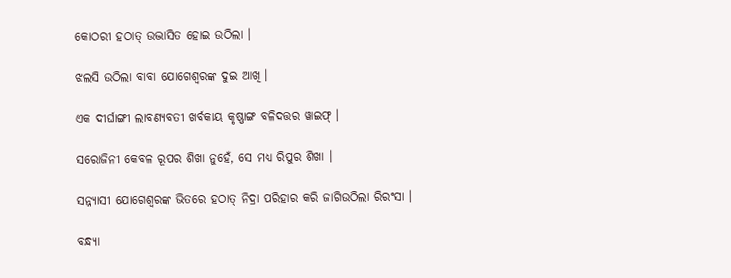କୋଠରୀ ହଠାତ୍ ଉଦ୍ଭାସିତ ହୋଇ ଉଠିଲା ।

ଝଲସି ଉଠିଲା ବାବା ଯୋଗେଶ୍ୱରଙ୍କ ଦୁଇ ଆଖି ।

ଏକ ଦୀର୍ଘାଙ୍ଗୀ ଲାବଣ୍ୟବତୀ ଖର୍ବକାୟ କୃଷ୍ଣାଙ୍ଗ ବଳିଦତ୍ତର ୱାଇଫ୍ ।

ସରୋଜିନୀ କେବଳ ରୂପର ଶିଖା ନୁହେଁ, ସେ ମଧ୍ୟ ରିପୁର ଶିଖା ।

ସନ୍ନ୍ୟାସୀ ଯୋଗେଶ୍ୱରଙ୍କ ଭିତରେ ହଠାତ୍ ନିଦ୍ରା ପରିହାର କରି ଜାଗିଉଠିଲା ରିରଂସା ।

ବନ୍ଧ୍ୟା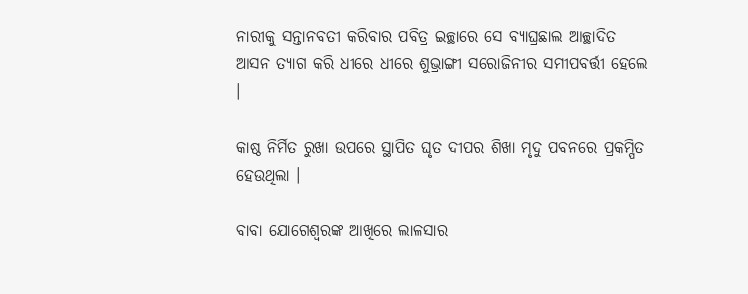ନାରୀକୁ ସନ୍ତାନବତୀ କରିବାର ପବିତ୍ର ଇଚ୍ଛାରେ ସେ ବ୍ୟାଘ୍ରଛାଲ ଆଚ୍ଛାଦିତ ଆସନ ତ୍ୟାଗ କରି ଧୀରେ ଧୀରେ ଶୁଭ୍ରାଙ୍ଗୀ ସରୋଜିନୀର ସମୀପବର୍ତ୍ତୀ ହେଲେ ।

କାଷ୍ଠ ନିର୍ମିତ ରୁଖା ଉପରେ ସ୍ଥାପିତ ଘୃତ ଦୀପର ଶିଖା ମୃଦୁ ପବନରେ ପ୍ରକମ୍ପିତ ହେଉଥିଲା ।

ବାବା ଯୋଗେଶ୍ୱରଙ୍କ ଆଖିରେ ଲାଳସାର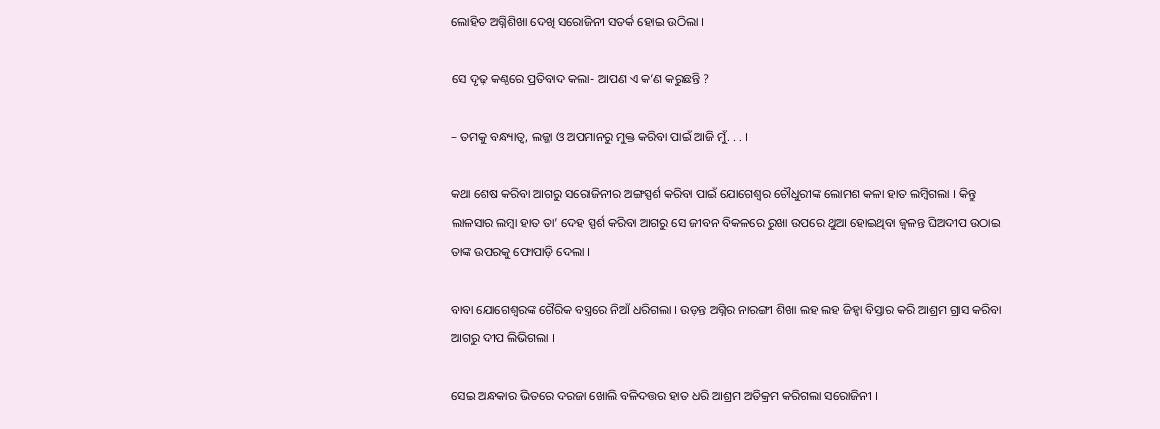ଲୋହିତ ଅଗ୍ନିଶିଖା ଦେଖି ସରୋଜିନୀ ସତର୍କ ହୋଇ ଉଠିଲା ।

ସେ ଦୃଢ଼ କଣ୍ଠରେ ପ୍ରତିବାଦ କଲା- ଆପଣ ଏ କ’ଣ କରୁଛନ୍ତି ?

– ତମକୁ ବନ୍ଧ୍ୟାତ୍ୱ, ଲଜ୍ଜା ଓ ଅପମାନରୁ ମୁକ୍ତ କରିବା ପାଇଁ ଆଜି ମୁଁ. . . ।

କଥା ଶେଷ କରିବା ଆଗରୁ ସରୋଜିନୀର ଅଙ୍ଗସ୍ପର୍ଶ କରିବା ପାଇଁ ଯୋଗେଶ୍ୱର ଚୌଧୁରୀଙ୍କ ଲୋମଶ କଳା ହାତ ଲମ୍ୱିଗଲା । କିନ୍ତୁ ଲାଳସାର ଲମ୍ୱା ହାତ ତା’ ଦେହ ସ୍ପର୍ଶ କରିବା ଆଗରୁ ସେ ଜୀବନ ବିକଳରେ ରୁଖା ଉପରେ ଥୁଆ ହୋଇଥିବା ଜ୍ୱଳନ୍ତ ଘିଅଦୀପ ଉଠାଇ ତାଙ୍କ ଉପରକୁ ଫୋପାଡ଼ି ଦେଲା ।

ବାବା ଯୋଗେଶ୍ୱରଙ୍କ ଗୈରିକ ବସ୍ତ୍ରରେ ନିଆଁ ଧରିଗଲା । ଉଡ଼ନ୍ତ ଅଗ୍ନିର ନାରଙ୍ଗୀ ଶିଖା ଲହ ଲହ ଜିହ୍ୱା ବିସ୍ତାର କରି ଆଶ୍ରମ ଗ୍ରାସ କରିବା ଆଗରୁ ଦୀପ ଲିଭିଗଲା ।

ସେଇ ଅନ୍ଧକାର ଭିତରେ ଦରଜା ଖୋଲି ବଳିଦତ୍ତର ହାତ ଧରି ଆଶ୍ରମ ଅତିକ୍ରମ କରିଗଲା ସରୋଜିନୀ ।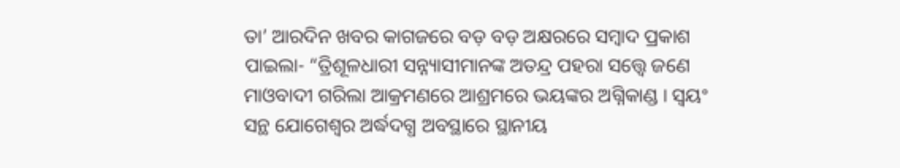ତା’ ଆରଦିନ ଖବର କାଗଜରେ ବଡ଼ ବଡ଼ ଅକ୍ଷରରେ ସମ୍ୱାଦ ପ୍ରକାଶ ପାଇଲା- “ତ୍ରିଶୂଳଧାରୀ ସନ୍ନ୍ୟାସୀମାନଙ୍କ ଅତନ୍ଦ୍ର ପହରା ସତ୍ତ୍ୱେ ଜଣେ ମାଓବାଦୀ ଗରିଲା ଆକ୍ରମଣରେ ଆଶ୍ରମରେ ଭୟଙ୍କର ଅଗ୍ନିକାଣ୍ଡ । ସ୍ୱୟଂ ସନ୍ଥ ଯୋଗେଶ୍ୱର ଅର୍ଦ୍ଧଦଗ୍ଧ ଅବସ୍ଥାରେ ସ୍ଥାନୀୟ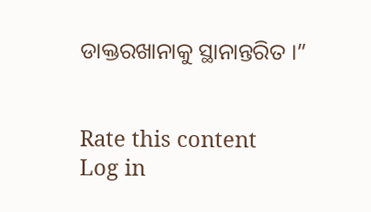ଡାକ୍ତରଖାନାକୁ ସ୍ଥାନାନ୍ତରିତ ।”


Rate this content
Log in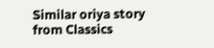Similar oriya story from Classics